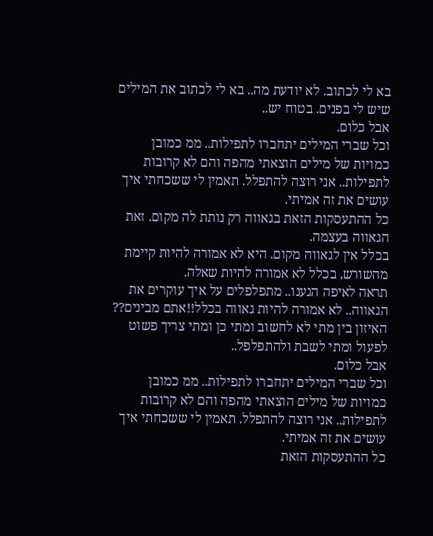בא לי לכתוב. לא יודעת מה.. בא לי לכתוב את המילים שיש לי בפנים. בטוח יש..
אבל כלום.
וכל שברי המילים יתחברו לתפילות.. ממ כמובן
כמויות של מילים הוצאתי מהפה והם לא קרובות לתפילות.. אני רוצה להתפלל. תאמין לי ששכחתי איך עושים את זה אמיתי.
כל ההתעסקות הזאת בגאווה רק נותת לה מקום. זאת הגאווה בעצמה.
בכלל אין לגאווה מקום. היא לא אמורה להיות קיימת מהשורש, בכלל לא אמורה להיות שאלה.
תראה לאיפה הגענו.. מתפלפלים על איך עוקרים את הגאווה.. לא אמורה להיות גאווה בכלל!!אתם מבינים??
האיזון בין מתי לא לחשוב ומתי כן ומתי צריך פשוט לפעול ומתי לשבת ולהתפלפל..
אבל כלום.
וכל שברי המילים יתחברו לתפילות.. ממ כמובן
כמויות של מילים הוצאתי מהפה והם לא קרובות לתפילות.. אני רוצה להתפלל. תאמין לי ששכחתי איך עושים את זה אמיתי.
כל ההתעסקות הזאת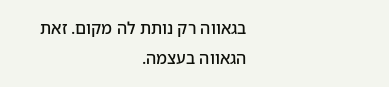בגאווה רק נותת לה מקום. זאת הגאווה בעצמה.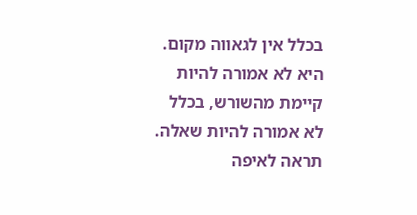בכלל אין לגאווה מקום. היא לא אמורה להיות קיימת מהשורש, בכלל לא אמורה להיות שאלה.
תראה לאיפה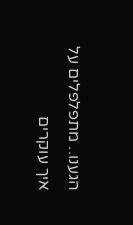הגענו.. מתפלפלים על איך עוקרים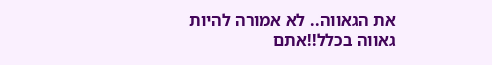את הגאווה.. לא אמורה להיות גאווה בכלל!!אתם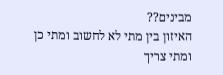מבינים??
האיזון בין מתי לא לחשוב ומתי כן ומתי צריך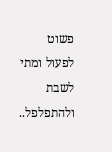פשוט לפעול ומתי לשבת ולהתפלפל..